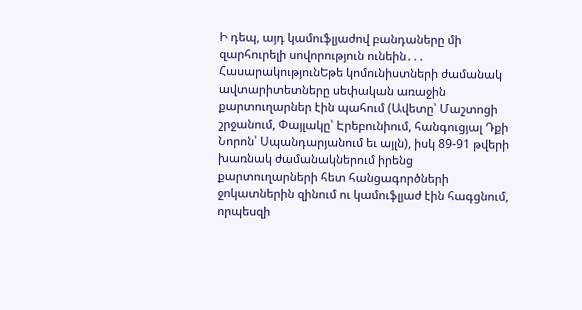Ի դեպ, այդ կամուֆլյաժով բանդաները մի զարհուրելի սովորություն ունեին․․․
ՀասարակությունԵթե կոմունիստների ժամանակ ավտարիտետները սեփական առաջին քարտուղարներ էին պահում (Ավետը՝ Մաշտոցի շրջանում, Փայլակը՝ Էրեբունիում, հանգուցյալ Դքի Նորոն՝ Սպանդարյանում եւ այլն), իսկ 89-91 թվերի խառնակ ժամանակներում իրենց քարտուղարների հետ հանցագործների ջոկատներին զինում ու կամուֆլյաժ էին հագցնում, որպեսզի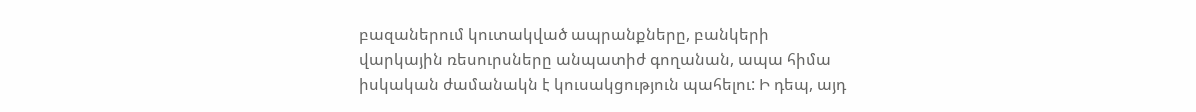բազաներում կուտակված ապրանքները, բանկերի վարկային ռեսուրսները անպատիժ գողանան, ապա հիմա իսկական ժամանակն է կուսակցություն պահելու: Ի դեպ, այդ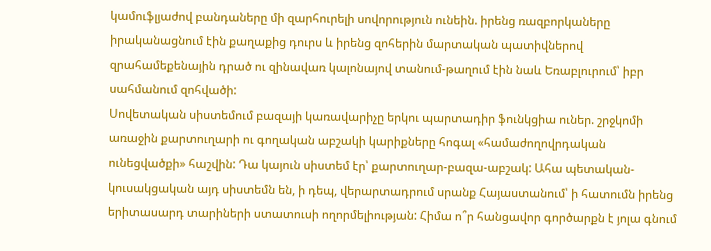կամուֆլյաժով բանդաները մի զարհուրելի սովորություն ունեին. իրենց ռազբորկաները իրականացնում էին քաղաքից դուրս և իրենց զոհերին մարտական պատիվներով զրահամեքենային դրած ու զինավառ կալոնայով տանում-թաղում էին նաև Եռաբլուրում՝ իբր սահմանում զոհվածի:
Սովետական սիստեմում բազայի կառավարիչը երկու պարտադիր ֆունկցիա ուներ. շրջկոմի առաջին քարտուղարի ու գողական աբշակի կարիքները հոգալ «համաժողովրդական ունեցվածքի» հաշվին: Դա կայուն սիստեմ էր՝ քարտուղար-բազա-աբշակ: Ահա պետական-կուսակցական այդ սիստեմն են, ի դեպ, վերարտադրում սրանք Հայաստանում՝ ի հատումն իրենց երիտասարդ տարիների ստատուսի ողորմելիության: Հիմա ո՞ր հանցավոր գործարքն է յոլա գնում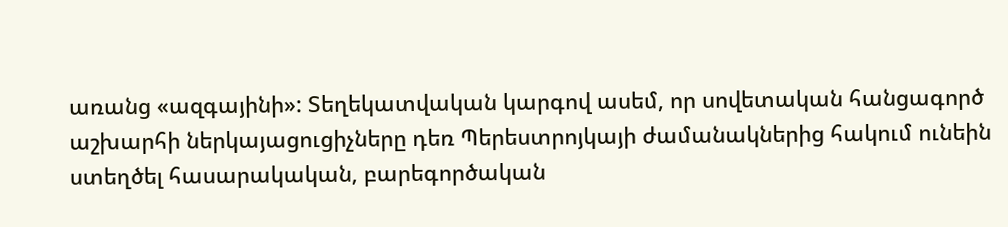առանց «ազգայինի»: Տեղեկատվական կարգով ասեմ, որ սովետական հանցագործ աշխարհի ներկայացուցիչները դեռ Պերեստրոյկայի ժամանակներից հակում ունեին ստեղծել հասարակական, բարեգործական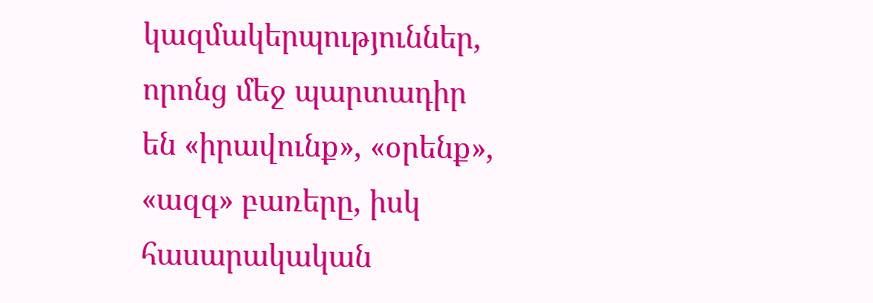կազմակերպություններ, որոնց մեջ պարտադիր են «իրավունք», «օրենք», «ազգ» բառերը, իսկ հասարակական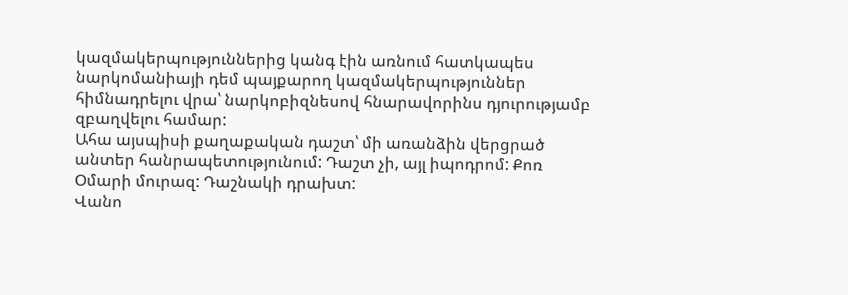կազմակերպություններից կանգ էին առնում հատկապես նարկոմանիայի դեմ պայքարող կազմակերպություններ հիմնադրելու վրա՝ նարկոբիզնեսով հնարավորինս դյուրությամբ զբաղվելու համար:
Ահա այսպիսի քաղաքական դաշտ՝ մի առանձին վերցրած անտեր հանրապետությունում: Դաշտ չի, այլ իպոդրոմ: Քոռ Օմարի մուրազ: Դաշնակի դրախտ:
Վանո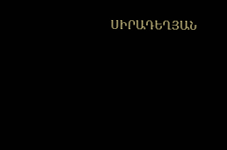ՍԻՐԱԴԵՂՅԱՆ